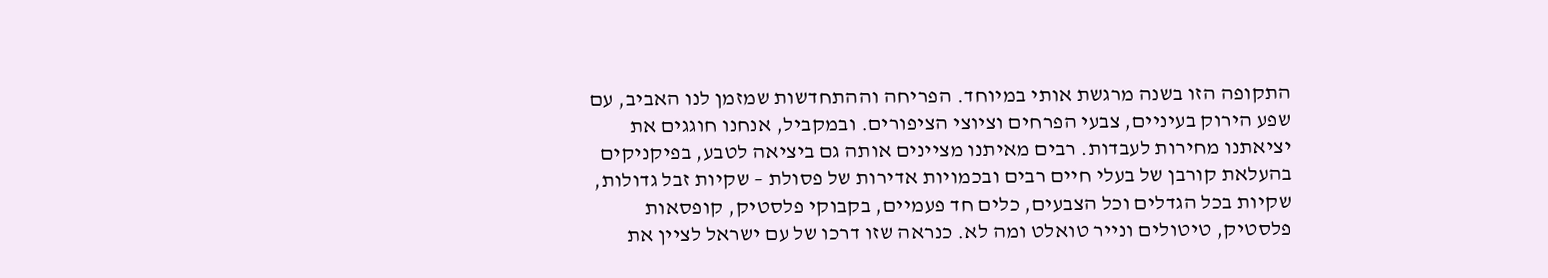התקופה הזו בשנה מרגשת אותי במיוחד. הפריחה וההתחדשות שמזמן לנו האביב, עם שפע הירוק בעיניים, צבעי הפרחים וציוצי הציפורים. ובמקביל, אנחנו חוגגים את יציאתנו מחירות לעבדות. רבים מאיתנו מציינים אותה גם ביציאה לטבע, בפיקניקים בהעלאת קורבן של בעלי חיים רבים ובכמויות אדירות של פסולת – שקיות זבל גדולות, שקיות בכל הגדלים וכל הצבעים, כלים חד פעמיים, בקבוקי פלסטיק, קופסאות פלסטיק, טיטולים ונייר טואלט ומה לא. כנראה שזו דרכו של עם ישראל לציין את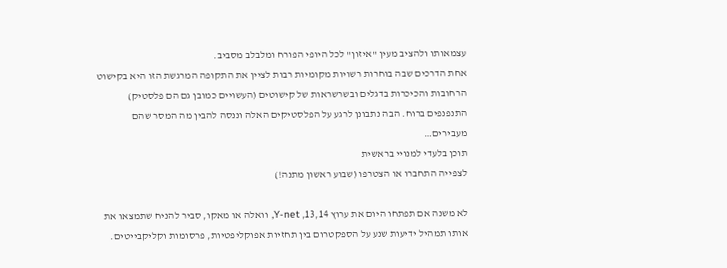עצמאותו ולהציב מעין "איזון" לכל היופי הפורח ומלבלב מסביב.
אחת הדרכים שבה בוחרות רשויות מקומיות רבות לציין את התקופה המרגשת הזו היא בקישוט הרחובות והכיכרות בדגלים ובשרשראות של קישוטים (העשויים כמובן גם הם פלסטיק) התנפנפים ברוח. הבה נתבונן לרגע על הפלסטיקים האלה וננסה להבין מה המסר שהם מעבירים…
תוכן בלעדי למנויי בראשית
לצפייה התחברו או הצטרפו (שבוע ראשון מתנה!)

לא משנה אם תפתחו היום את ערוץ 13,14, Y-net, וואלה או מאקו, סביר להניח שתמצאו את אותו תמהיל ידיעות שנע על הספקטרום בין תחזיות אפוקליפטיות, פרסומות וקליקבייטים.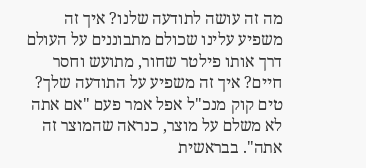מה זה עושה לתודעה שלנו? איך זה משפיע עלינו שכולם מתבוננים על העולם דרך אותו פילטר שחור, מתועש וחסר חיים? איך זה משפיע על התודעה שלך?
טים קוק מנכ"ל אפל אמר פעם "אם אתה לא משלם על מוצר, כנראה שהמוצר זה אתה". בבראשית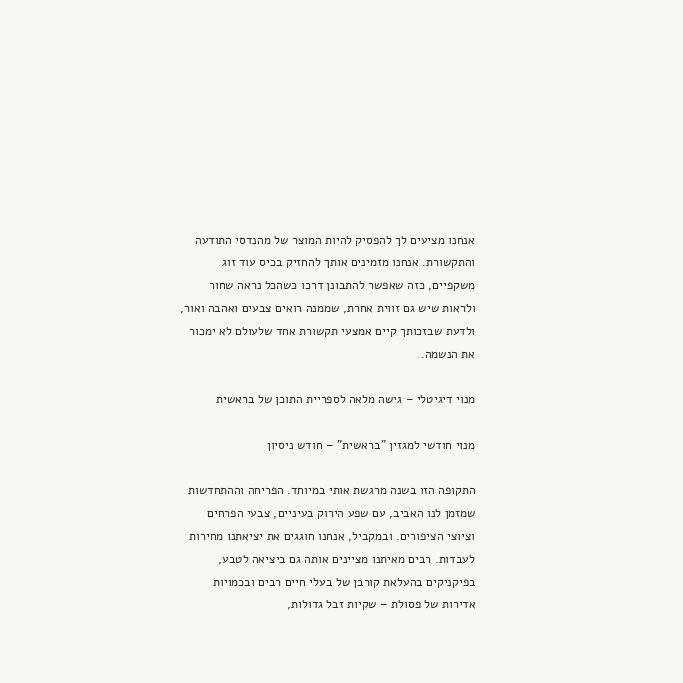אנחנו מציעים לך להפסיק להיות המוצר של מהנדסי התודעה והתקשורת. אנחנו מזמינים אותך להחזיק בכיס עוד זוג משקפיים, כזה שאפשר להתבונן דרכו כשהכל נראה שחור ולראות שיש גם זווית אחרת, שממנה רואים צבעים ואהבה ואור, ולדעת שבזכותך קיים אמצעי תקשורת אחד שלעולם לא ימכור את הנשמה.

מנוי דיגיטלי – גישה מלאה לספריית התוכן של בראשית

מנוי חודשי למגזין "בראשית" – חודש ניסיון

התקופה הזו בשנה מרגשת אותי במיוחד. הפריחה וההתחדשות שמזמן לנו האביב, עם שפע הירוק בעיניים, צבעי הפרחים וציוצי הציפורים. ובמקביל, אנחנו חוגגים את יציאתנו מחירות לעבדות. רבים מאיתנו מציינים אותה גם ביציאה לטבע, בפיקניקים בהעלאת קורבן של בעלי חיים רבים ובכמויות אדירות של פסולת – שקיות זבל גדולות,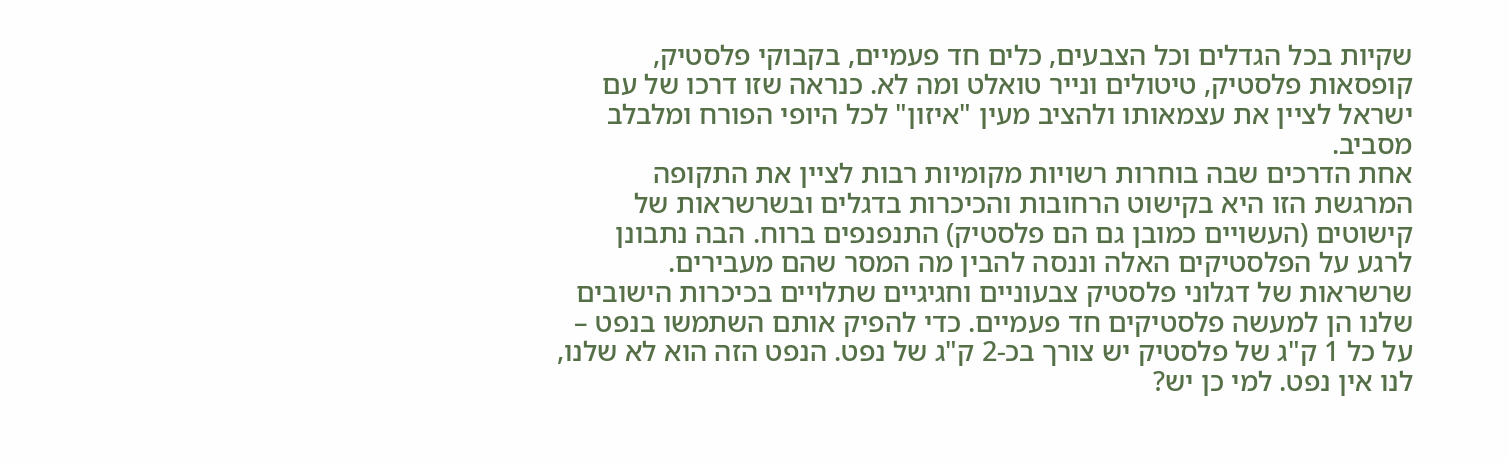שקיות בכל הגדלים וכל הצבעים, כלים חד פעמיים, בקבוקי פלסטיק, קופסאות פלסטיק, טיטולים ונייר טואלט ומה לא. כנראה שזו דרכו של עם ישראל לציין את עצמאותו ולהציב מעין "איזון" לכל היופי הפורח ומלבלב מסביב.
אחת הדרכים שבה בוחרות רשויות מקומיות רבות לציין את התקופה המרגשת הזו היא בקישוט הרחובות והכיכרות בדגלים ובשרשראות של קישוטים (העשויים כמובן גם הם פלסטיק) התנפנפים ברוח. הבה נתבונן לרגע על הפלסטיקים האלה וננסה להבין מה המסר שהם מעבירים.
שרשראות של דגלוני פלסטיק צבעוניים וחגיגיים שתלויים בכיכרות הישובים שלנו הן למעשה פלסטיקים חד פעמיים. כדי להפיק אותם השתמשו בנפט – על כל 1 ק"ג של פלסטיק יש צורך בכ-2 ק"ג של נפט. הנפט הזה הוא לא שלנו, לנו אין נפט. למי כן יש?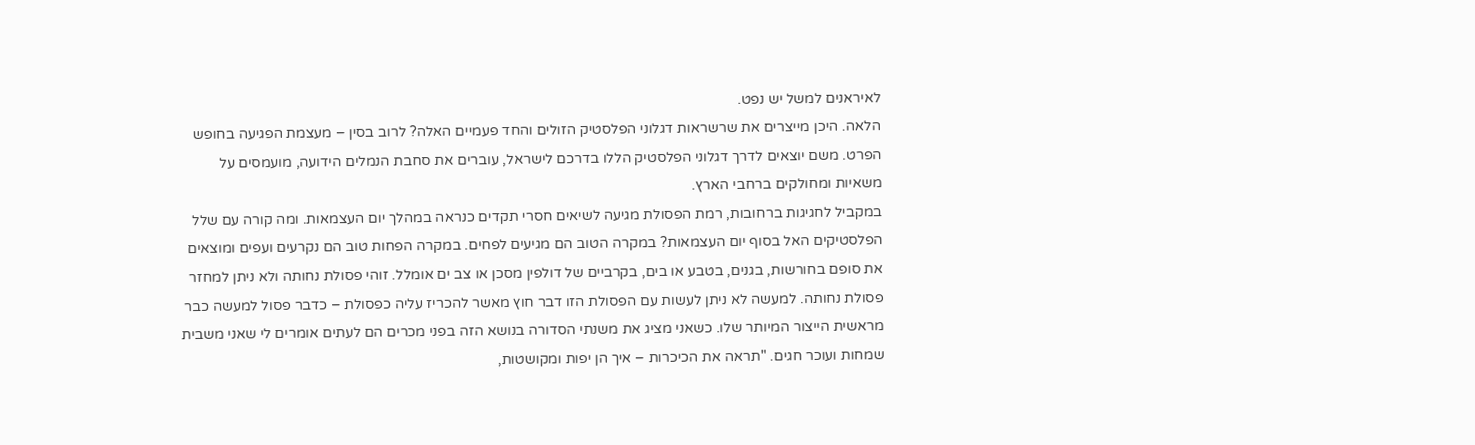לאיראנים למשל יש נפט.
הלאה. היכן מייצרים את שרשראות דגלוני הפלסטיק הזולים והחד פעמיים האלה? לרוב בסין – מעצמת הפגיעה בחופש הפרט. משם יוצאים לדרך דגלוני הפלסטיק הללו בדרכם לישראל, עוברים את סחבת הנמלים הידועה, מועמסים על משאיות ומחולקים ברחבי הארץ.
במקביל לחגיגות ברחובות, רמת הפסולת מגיעה לשיאים חסרי תקדים כנראה במהלך יום העצמאות. ומה קורה עם שלל הפלסטיקים האל בסוף יום העצמאות? במקרה הטוב הם מגיעים לפחים. במקרה הפחות טוב הם נקרעים ועפים ומוצאים את סופם בחורשות, בגנים, בטבע או בים, בקרביים של דולפין מסכן או צב ים אומלל. זוהי פסולת נחותה ולא ניתן למחזר פסולת נחותה. למעשה לא ניתן לעשות עם הפסולת הזו דבר חוץ מאשר להכריז עליה כפסולת – כדבר פסול למעשה כבר מראשית הייצור המיותר שלו. כשאני מציג את משנתי הסדורה בנושא הזה בפני מכרים הם לעתים אומרים לי שאני משבית שמחות ועוכר חגים. "תראה את הכיכרות – איך הן יפות ומקושטות,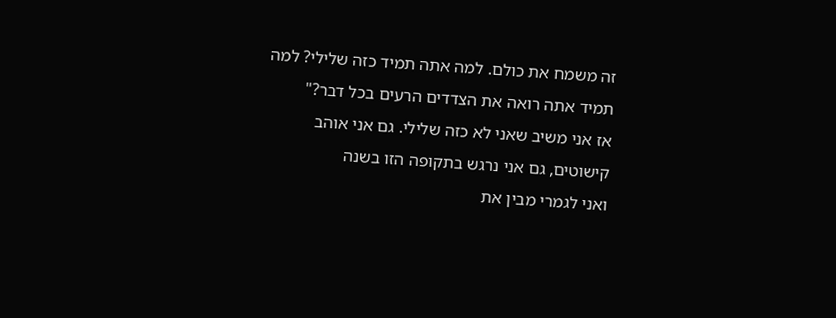זה משמח את כולם. למה אתה תמיד כזה שלילי? למה תמיד אתה רואה את הצדדים הרעים בכל דבר?"
אז אני משיב שאני לא כזה שלילי. גם אני אוהב קישוטים, גם אני נרגש בתקופה הזו בשנה
ואני לגמרי מבין את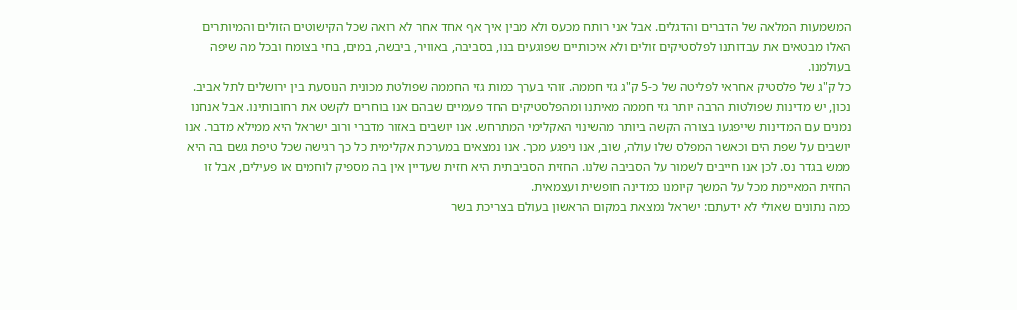המשמעות המלאה של הדברים והדגלים. אבל אני רותח מכעס ולא מבין איך אף אחד אחר לא רואה שכל הקישוטים הזולים והמיותרים האלו מבטאים את עבדותנו לפלסטיקים זולים ולא איכותיים שפוגעים בנו, בסביבה, באוויר, ביבשה, במים, בחי בצומח ובכל מה שיפה
בעולמנו.
כל ק"ג של פלסטיק אחראי לפליטה של כ-5 ק"ג גזי חממה. זוהי בערך כמות גזי החממה שפולטת מכונית הנוסעת בין ירושלים לתל אביב. נכון, יש מדינות שפולטות הרבה יותר גזי חממה מאיתנו ומהפלסטיקים החד פעמיים שבהם אנו בוחרים לקשט את רחובותינו. אבל אנחנו נמנים עם המדינות שייפגעו בצורה הקשה ביותר מהשינוי האקלימי המתרחש. אנו יושבים באזור מדברי ורוב ישראל היא ממילא מדבר. אנו יושבים על שפת הים וכאשר המפלס שלו עולה, שוב, אנו ניפגע מכך. אנו נמצאים במערכת אקלימית כל כך רגישה שכל טיפת גשם בה היא ממש בגדר נס. לכן אנו חייבים לשמור על הסביבה שלנו. החזית הסביבתית היא חזית שעדיין אין בה מספיק לוחמים או פעילים, אבל זו החזית המאיימת מכל על המשך קיומנו כמדינה חופשית ועצמאית.
כמה נתונים שאולי לא ידעתם: ישראל נמצאת במקום הראשון בעולם בצריכת בשר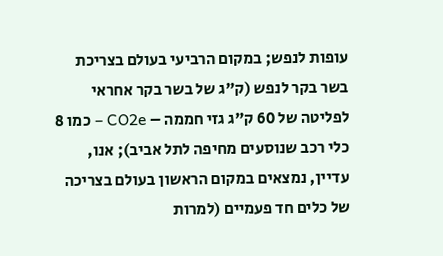עופות לנפש; במקום הרביעי בעולם בצריכת בשר בקר לנפש (ק"ג של בשר בקר אחראי לפליטה של 60 ק"ג גזי חממה – CO2e – כמו 8 כלי רכב שנוסעים מחיפה לתל אביב); אנו, עדיין, נמצאים במקום הראשון בעולם בצריכה של כלים חד פעמיים (למרות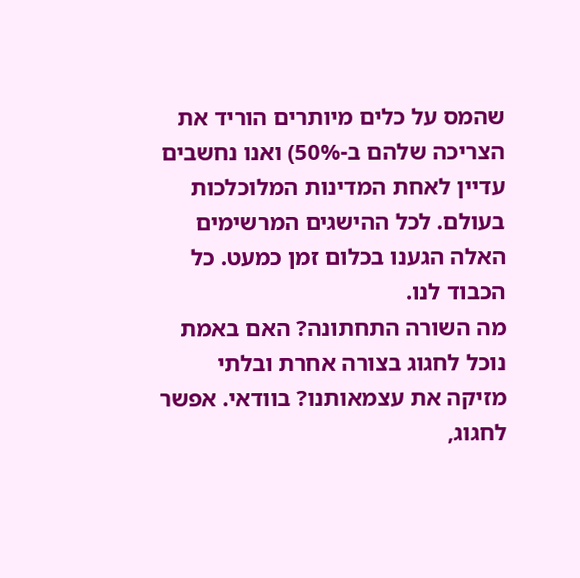שהמס על כלים מיותרים הוריד את הצריכה שלהם ב-50%) ואנו נחשבים עדיין לאחת המדינות המלוכלכות בעולם. לכל ההישגים המרשימים האלה הגענו בכלום זמן כמעט. כל הכבוד לנו.
מה השורה התחתונה? האם באמת נוכל לחגוג בצורה אחרת ובלתי מזיקה את עצמאותנו? בוודאי. אפשר לחגוג,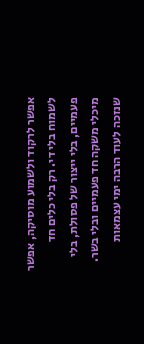אפשר לרקוד ולשמוע מוסיקה, אפשר לשמוח בלי די. רק בלי כלים חד פעמיים, בלי ייצור של פסולת, בלי מיכלי משקה חד פעמיים ובלי בשר.
שנזכה לעוד הרבה ימי עצמאות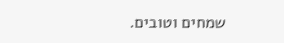שמחים וטובים.